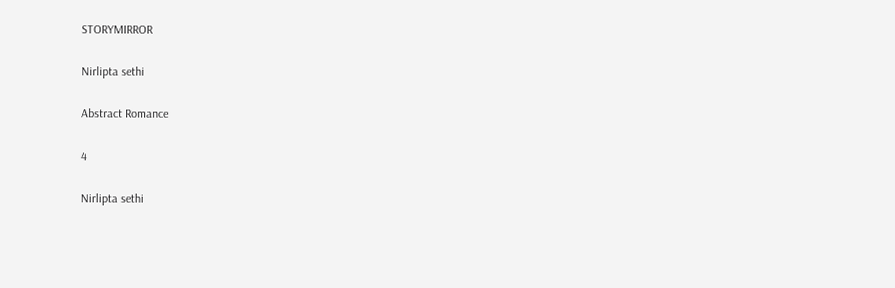STORYMIRROR

Nirlipta sethi

Abstract Romance

4

Nirlipta sethi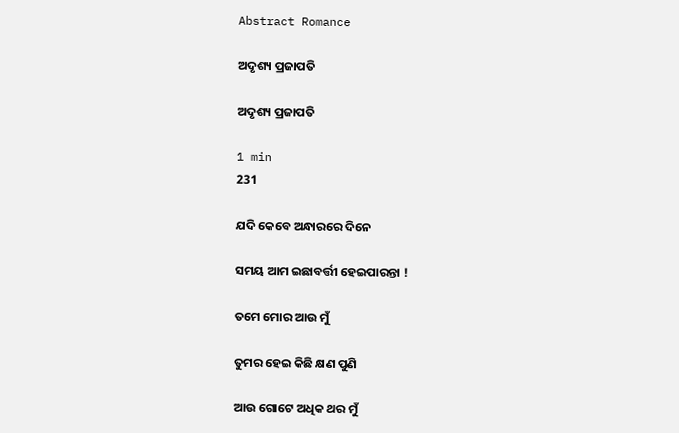Abstract Romance

ଅଦୃଶ୍ୟ ପ୍ରଜାପତି

ଅଦୃଶ୍ୟ ପ୍ରଜାପତି

1 min
231

ଯଦି କେବେ ଅନ୍ଧାରରେ ଦିନେ

ସମୟ ଆମ ଇଛାବର୍ତ୍ତୀ ହେଇପାରନ୍ତା !

ତମେ ମୋର ଆଉ ମୁଁ

ତୁମର ହେଇ କିଛି କ୍ଷଣ ପୁଣି

ଆଉ ଗୋଟେ ଅଧିକ ଥର ମୁଁ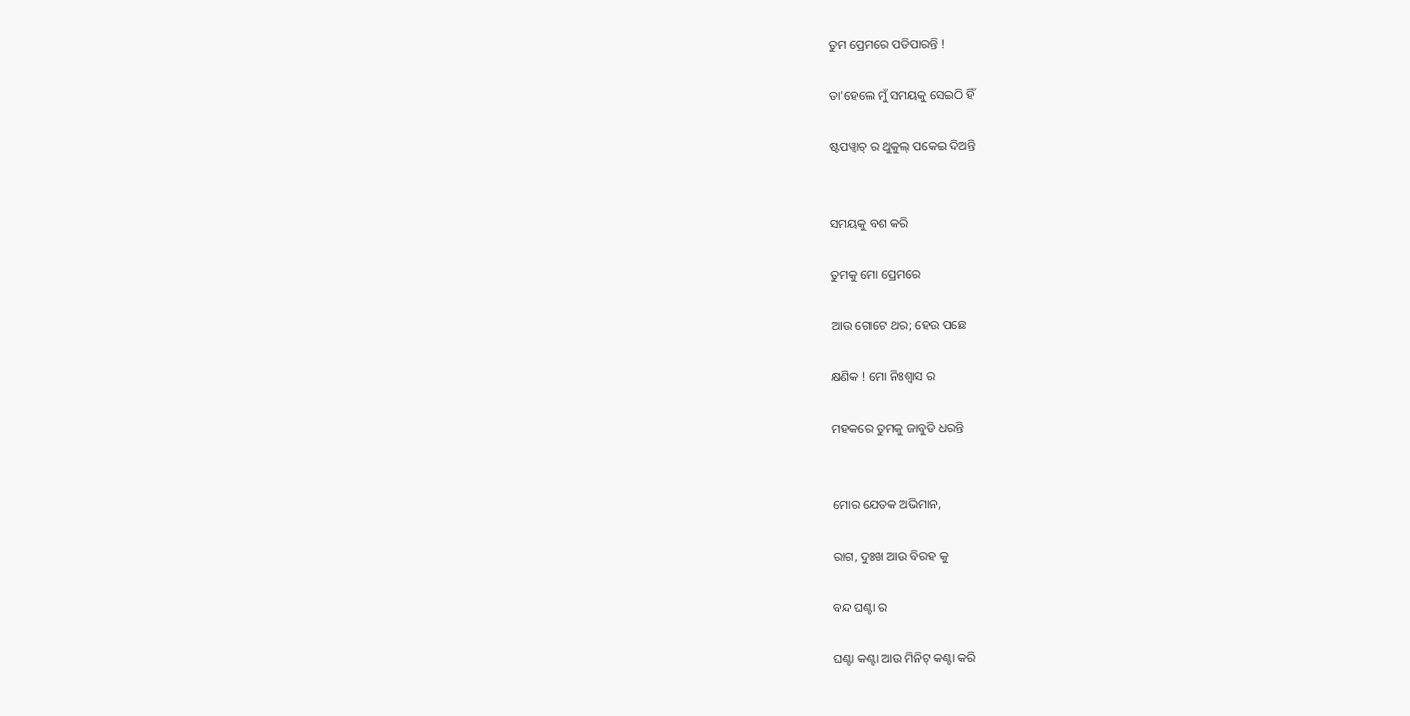ତୁମ ପ୍ରେମରେ ପଡିପାରନ୍ତି !

ତା'ହେଲେ ମୁଁ ସମୟକୁ ସେଇଠି ହିଁ

ଷ୍ଟପୱ୍ବାଚ୍ ର ଥୁକୁଲ୍ ପକେଇ ଦିଅନ୍ତି


ସମୟକୁ ବଶ କରି

ତୁମକୁ ମୋ ପ୍ରେମରେ

ଆଉ ଗୋଟେ ଥର; ହେଉ ପଛେ

କ୍ଷଣିକ ! ମୋ ନିଃଶ୍ବାସ ର

ମହକରେ ତୁମକୁ ଜାବୁଡି ଧରନ୍ତି


ମୋର ଯେତକ ଅଭିମାନ,

ରାଗ, ଦୁଃଖ ଆଉ ବିରହ କୁ

ବନ୍ଦ ଘଣ୍ଟା ର

ଘଣ୍ଟା କଣ୍ଟା ଆଉ ମିନିଟ୍ କଣ୍ଟା କରି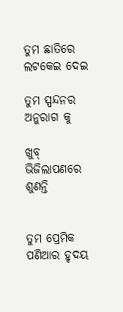ତୁମ ଛାତିରେ ଲଟକେଇ ଦେଇ

ତୁମ ସ୍ପନ୍ଦନର ଅନୁରାଗ କୁ

ଖୁବ୍ ଭିଜିଲାପଣରେ ଶୁଣନ୍ତି


ତୁମ ପ୍ରେମିକ ପଣିଆର ହୃଦୟ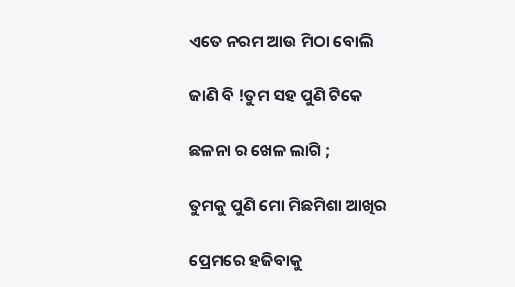ଏତେ ନରମ ଆଉ ମିଠା ବୋଲି

ଜାଣି ବି !ତୁମ ସହ ପୁଣି ଟିକେ

ଛଳନା ର ଖେଳ ଲାଗି ;

ତୁମକୁ ପୁଣି ମୋ ମିଛମିଶା ଆଖିର

ପ୍ରେମରେ ହଜିବାକୁ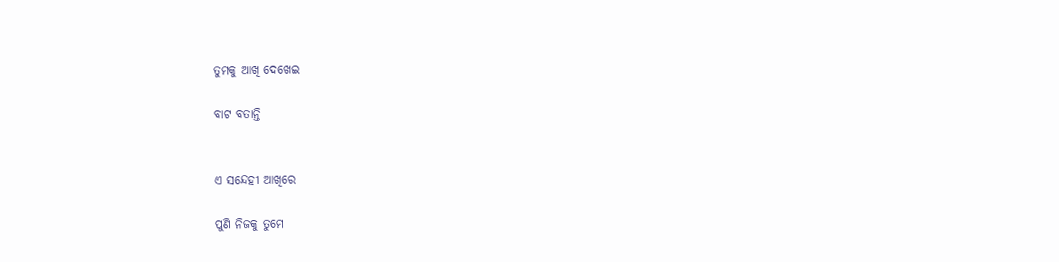ତୁମକୁ ଆଖି ଦେଖେଇ

ବାଟ ବତାନ୍ତି


ଏ ସନ୍ଦେହୀ ଆଖିରେ

ପୁଣି ନିଜକୁ ତୁମେ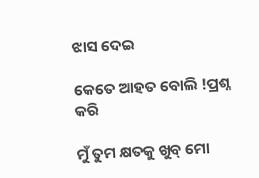ଝାସ ଦେଇ

କେତେ ଆହତ ବୋଲି !ପ୍ରଶ୍ନ କରି

ମୁଁ ତୁମ କ୍ଷତକୁ ଖୁବ୍ ମୋ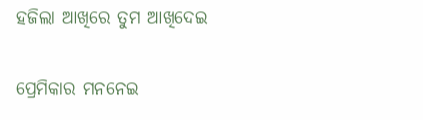ହଜିଲା ଆଖିରେ ତୁମ ଆଖିଦେଇ

ପ୍ରେମିକାର ମନନେଇ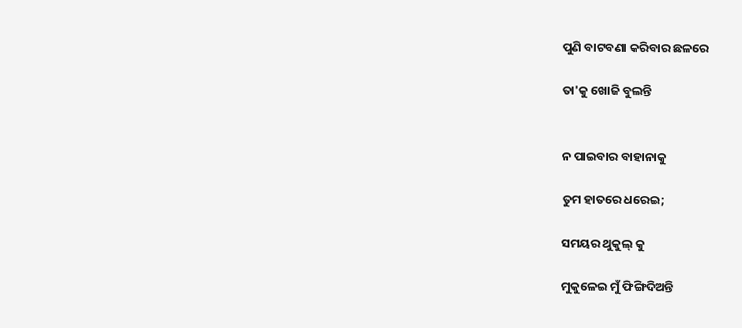ପୁଣି ବାଟବଣା କରିବାର ଛଳରେ

ତା'କୁ ଖୋଜି ବୁଲନ୍ତି


ନ ପାଇବାର ବାହାନାକୁ

ତୁମ ହାତରେ ଧରେଇ;

ସମୟର ଥୁକୁଲ୍ କୁ

ମୁକୁଳେଇ ମୁଁ ଫିଙ୍ଗିଦିଅନ୍ତି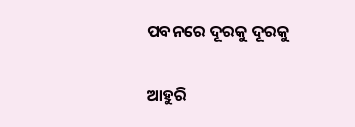ପବନରେ ଦୂରକୁ ଦୂରକୁ

ଆହୁରି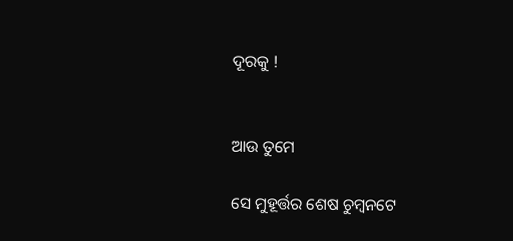ଦୂରକୁ !


ଆଉ ତୁମେ

ସେ ମୁହୂର୍ତ୍ତର ଶେଷ ଚୁମ୍ବନଟେ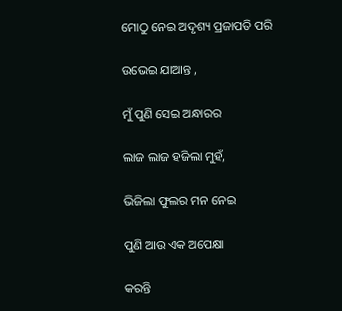ମୋଠୁ ନେଇ ଅଦୃଶ୍ୟ ପ୍ରଜାପତି ପରି

ଉଭେଇ ଯାଆନ୍ତ ,

ମୁଁ ପୁଣି ସେଇ ଅନ୍ଧାରର

ଲାଜ ଲାଜ ହଜିଲା ମୁହଁ,

ଭିଜିଲା ଫୁଲର ମନ ନେଇ

ପୁଣି ଆଉ ଏକ ଅପେକ୍ଷା

କରନ୍ତି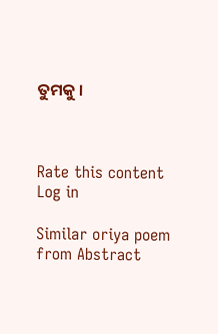ତୁମକୁ ।



Rate this content
Log in

Similar oriya poem from Abstract